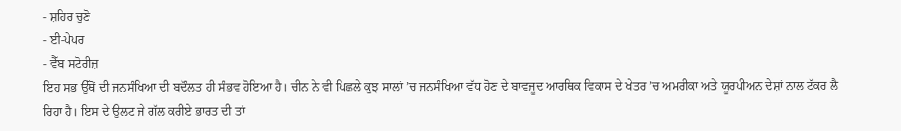- ਸ਼ਹਿਰ ਚੁਣੋ
- ਈ-ਪੇਪਰ
- ਵੈੱਬ ਸਟੋਰੀਜ਼
ਇਹ ਸਭ ਉੱਥੋਂ ਦੀ ਜਨਸੰਖਿਆ ਦੀ ਬਦੌਲਤ ਹੀ ਸੰਭਵ ਹੋਇਆ ਹੈ। ਚੀਨ ਨੇ ਵੀ ਪਿਛਲੇ ਕੁਝ ਸਾਲਾਂ ’ਚ ਜਨਸੰਖਿਆ ਵੱਧ ਹੋਣ ਦੇ ਬਾਵਜੂਦ ਆਰਥਿਕ ਵਿਕਾਸ ਦੇ ਖੇਤਰ ’ਚ ਅਮਰੀਕਾ ਅਤੇ ਯੂਰਪੀਅਨ ਦੇਸ਼ਾਂ ਨਾਲ ਟੱਕਰ ਲੈ ਰਿਹਾ ਹੈ। ਇਸ ਦੇ ਉਲਟ ਜੇ ਗੱਲ ਕਰੀਏ ਭਾਰਤ ਦੀ ਤਾਂ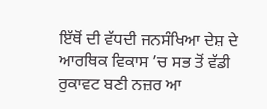ਇੱਥੋਂ ਦੀ ਵੱਧਦੀ ਜਨਸੰਖਿਆ ਦੇਸ਼ ਦੇ ਆਰਥਿਕ ਵਿਕਾਸ ’ਚ ਸਭ ਤੋਂ ਵੱਡੀ ਰੁਕਾਵਟ ਬਣੀ ਨਜ਼ਰ ਆ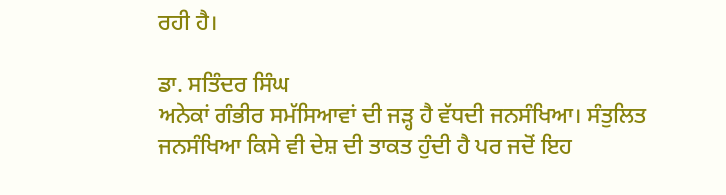ਰਹੀ ਹੈ।

ਡਾ. ਸਤਿੰਦਰ ਸਿੰਘ
ਅਨੇਕਾਂ ਗੰਭੀਰ ਸਮੱਸਿਆਵਾਂ ਦੀ ਜੜ੍ਹ ਹੈ ਵੱਧਦੀ ਜਨਸੰਖਿਆ। ਸੰਤੁਲਿਤ ਜਨਸੰਖਿਆ ਕਿਸੇ ਵੀ ਦੇਸ਼ ਦੀ ਤਾਕਤ ਹੁੰਦੀ ਹੈ ਪਰ ਜਦੋਂ ਇਹ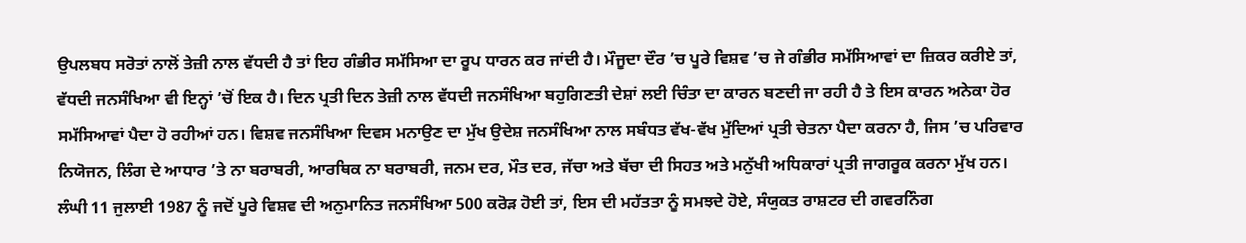ਉਪਲਬਧ ਸਰੋਤਾਂ ਨਾਲੋਂ ਤੇਜ਼ੀ ਨਾਲ ਵੱਧਦੀ ਹੈ ਤਾਂ ਇਹ ਗੰਭੀਰ ਸਮੱਸਿਆ ਦਾ ਰੂਪ ਧਾਰਨ ਕਰ ਜਾਂਦੀ ਹੈ। ਮੌਜੂਦਾ ਦੌਰ ’ਚ ਪੂਰੇ ਵਿਸ਼ਵ ’ਚ ਜੇ ਗੰਭੀਰ ਸਮੱਸਿਆਵਾਂ ਦਾ ਜ਼ਿਕਰ ਕਰੀਏ ਤਾਂ, ਵੱਧਦੀ ਜਨਸੰਖਿਆ ਵੀ ਇਨ੍ਹਾਂ ’ਚੋਂ ਇਕ ਹੈ। ਦਿਨ ਪ੍ਰਤੀ ਦਿਨ ਤੇਜ਼ੀ ਨਾਲ ਵੱਧਦੀ ਜਨਸੰਖਿਆ ਬਹੁਗਿਣਤੀ ਦੇਸ਼ਾਂ ਲਈ ਚਿੰਤਾ ਦਾ ਕਾਰਨ ਬਣਦੀ ਜਾ ਰਹੀ ਹੈ ਤੇ ਇਸ ਕਾਰਨ ਅਨੇਕਾ ਹੋਰ ਸਮੱਸਿਆਵਾਂ ਪੈਦਾ ਹੋ ਰਹੀਆਂ ਹਨ। ਵਿਸ਼ਵ ਜਨਸੰਖਿਆ ਦਿਵਸ ਮਨਾਉਣ ਦਾ ਮੁੱਖ ਉਦੇਸ਼ ਜਨਸੰਖਿਆ ਨਾਲ ਸਬੰਧਤ ਵੱਖ-ਵੱਖ ਮੁੱਦਿਆਂ ਪ੍ਰਤੀ ਚੇਤਨਾ ਪੈਦਾ ਕਰਨਾ ਹੈ, ਜਿਸ ’ਚ ਪਰਿਵਾਰ ਨਿਯੋਜਨ, ਲਿੰਗ ਦੇ ਆਧਾਰ ’ਤੇ ਨਾ ਬਰਾਬਰੀ, ਆਰਥਿਕ ਨਾ ਬਰਾਬਰੀ, ਜਨਮ ਦਰ, ਮੌਤ ਦਰ, ਜੱਚਾ ਅਤੇ ਬੱਚਾ ਦੀ ਸਿਹਤ ਅਤੇ ਮਨੁੱਖੀ ਅਧਿਕਾਰਾਂ ਪ੍ਰਤੀ ਜਾਗਰੂਕ ਕਰਨਾ ਮੁੱਖ ਹਨ। ਲੰਘੀ 11 ਜੁਲਾਈ 1987 ਨੂੰ ਜਦੋਂ ਪੂਰੇ ਵਿਸ਼ਵ ਦੀ ਅਨੁਮਾਨਿਤ ਜਨਸੰਖਿਆ 500 ਕਰੋਡ਼ ਹੋਈ ਤਾਂ, ਇਸ ਦੀ ਮਹੱਤਤਾ ਨੂੰ ਸਮਝਦੇ ਹੋਏ, ਸੰਯੁਕਤ ਰਾਸ਼ਟਰ ਦੀ ਗਵਰਨਿੰਗ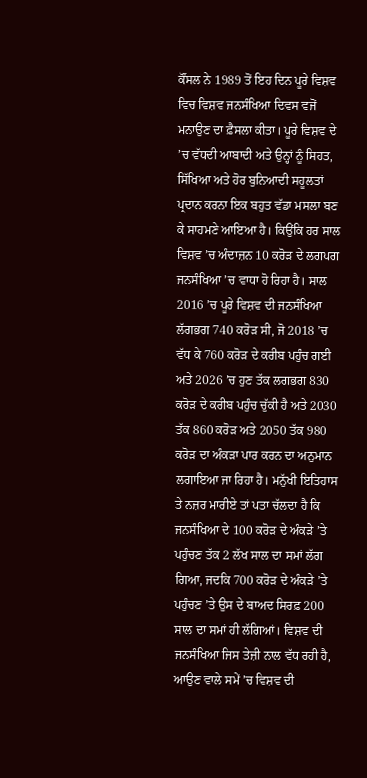ਕੌਂਸਲ ਨੇ 1989 ਤੋਂ ਇਹ ਦਿਨ ਪੂਰੇ ਵਿਸ਼ਵ ਵਿਚ ਵਿਸ਼ਵ ਜਨਸੰਖਿਆ ਦਿਵਸ ਵਜੋਂ ਮਨਾਉਣ ਦਾ ਫ਼ੈਸਲਾ ਕੀਤਾ। ਪੂਰੇ ਵਿਸ਼ਵ ਦੇ ’ਚ ਵੱਧਦੀ ਆਬਾਦੀ ਅਤੇ ਉਨ੍ਹਾਂ ਨੂੰ ਸਿਹਤ, ਸਿੱਖਿਆ ਅਤੇ ਹੋਰ ਬੁਨਿਆਦੀ ਸਹੂਲਤਾਂ ਪ੍ਰਦਾਨ ਕਰਨਾ ਇਕ ਬਹੁਤ ਵੱਡਾ ਮਸਲਾ ਬਣ ਕੇ ਸਾਹਮਣੇ ਆਇਆ ਹੈ। ਕਿਉਂਕਿ ਹਰ ਸਾਲ ਵਿਸ਼ਵ ’ਚ ਅੰਦਾਜ਼ਨ 10 ਕਰੋਡ਼ ਦੇ ਲਗਪਗ ਜਨਸੰਖਿਆ ’ਚ ਵਾਧਾ ਹੋ ਰਿਹਾ ਹੈ। ਸਾਲ 2016 ’ਚ ਪੂਰੇ ਵਿਸ਼ਵ ਦੀ ਜਨਸੰਖਿਆ ਲੱਗਭਗ 740 ਕਰੋੜ ਸੀ, ਜੋ 2018 ’ਚ ਵੱਧ ਕੇ 760 ਕਰੋਡ਼ ਦੇ ਕਰੀਬ ਪਹੁੰਚ ਗਈ ਅਤੇ 2026 ’ਚ ਹੁਣ ਤੱਕ ਲਗਭਗ 830 ਕਰੋਡ਼ ਦੇ ਕਰੀਬ ਪਹੁੰਚ ਚੁੱਕੀ ਹੈ ਅਤੇ 2030 ਤੱਕ 860 ਕਰੋਡ਼ ਅਤੇ 2050 ਤੱਕ 980 ਕਰੋੜ ਦਾ ਅੰਕੜਾ ਪਾਰ ਕਰਨ ਦਾ ਅਨੁਮਾਨ ਲਗਾਇਆ ਜਾ ਰਿਹਾ ਹੈ। ਮਨੁੱਖੀ ਇਤਿਹਾਸ ਤੇ ਨਜ਼ਰ ਮਾਰੀਏ ਤਾਂ ਪਤਾ ਚੱਲਦਾ ਹੈ ਕਿ ਜਨਸੰਖਿਆ ਦੇ 100 ਕਰੋੜ ਦੇ ਅੰਕੜੇ ’ਤੇ ਪਹੁੰਚਣ ਤੱਕ 2 ਲੱਖ ਸਾਲ ਦਾ ਸਮਾਂ ਲੱਗ ਗਿਆ, ਜਦਕਿ 700 ਕਰੋਡ਼ ਦੇ ਅੰਕੜੇ ’ਤੇ ਪਹੁੰਚਣ ’ਤੇ ਉਸ ਦੇ ਬਾਅਦ ਸਿਰਫ਼ 200 ਸਾਲ ਦਾ ਸਮਾਂ ਹੀ ਲੱਗਿਆਂ। ਵਿਸ਼ਵ ਦੀ ਜਨਸੰਖਿਆ ਜਿਸ ਤੇਜ਼ੀ ਨਾਲ ਵੱਧ ਰਹੀ ਹੈ, ਆਉਣ ਵਾਲੇ ਸਮੇਂ ’ਚ ਵਿਸ਼ਵ ਦੀ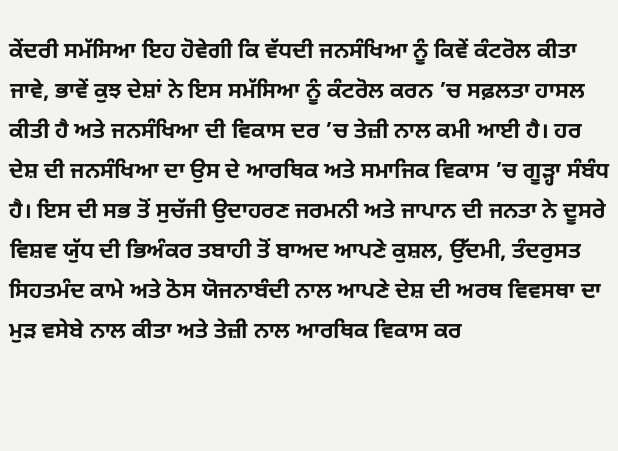ਕੇਂਦਰੀ ਸਮੱਸਿਆ ਇਹ ਹੋਵੇਗੀ ਕਿ ਵੱਧਦੀ ਜਨਸੰਖਿਆ ਨੂੰ ਕਿਵੇਂ ਕੰਟਰੋਲ ਕੀਤਾ ਜਾਵੇ, ਭਾਵੇਂ ਕੁਝ ਦੇਸ਼ਾਂ ਨੇ ਇਸ ਸਮੱਸਿਆ ਨੂੰ ਕੰਟਰੋਲ ਕਰਨ ’ਚ ਸਫ਼ਲਤਾ ਹਾਸਲ ਕੀਤੀ ਹੈ ਅਤੇ ਜਨਸੰਖਿਆ ਦੀ ਵਿਕਾਸ ਦਰ ’ਚ ਤੇਜ਼ੀ ਨਾਲ ਕਮੀ ਆਈ ਹੈ। ਹਰ ਦੇਸ਼ ਦੀ ਜਨਸੰਖਿਆ ਦਾ ਉਸ ਦੇ ਆਰਥਿਕ ਅਤੇ ਸਮਾਜਿਕ ਵਿਕਾਸ ’ਚ ਗੂੜ੍ਹਾ ਸੰਬੰਧ ਹੈ। ਇਸ ਦੀ ਸਭ ਤੋਂ ਸੁਚੱਜੀ ਉਦਾਹਰਣ ਜਰਮਨੀ ਅਤੇ ਜਾਪਾਨ ਦੀ ਜਨਤਾ ਨੇ ਦੂਸਰੇ ਵਿਸ਼ਵ ਯੁੱਧ ਦੀ ਭਿਅੰਕਰ ਤਬਾਹੀ ਤੋਂ ਬਾਅਦ ਆਪਣੇ ਕੁਸ਼ਲ, ਉੱਦਮੀ, ਤੰਦਰੁਸਤ ਸਿਹਤਮੰਦ ਕਾਮੇ ਅਤੇ ਠੋਸ ਯੋਜਨਾਬੰਦੀ ਨਾਲ ਆਪਣੇ ਦੇਸ਼ ਦੀ ਅਰਥ ਵਿਵਸਥਾ ਦਾ ਮੁੜ ਵਸੇਬੇ ਨਾਲ ਕੀਤਾ ਅਤੇ ਤੇਜ਼ੀ ਨਾਲ ਆਰਥਿਕ ਵਿਕਾਸ ਕਰ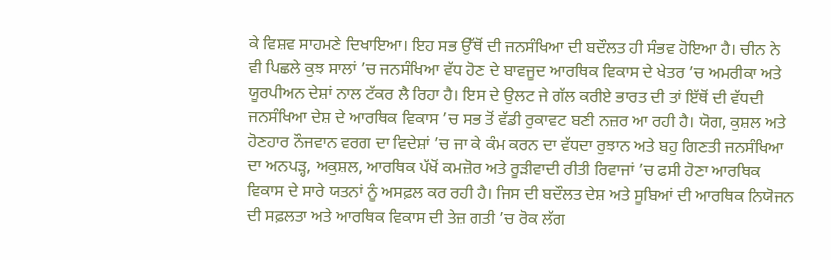ਕੇ ਵਿਸ਼ਵ ਸਾਹਮਣੇ ਦਿਖਾਇਆ। ਇਹ ਸਭ ਉੱਥੋਂ ਦੀ ਜਨਸੰਖਿਆ ਦੀ ਬਦੌਲਤ ਹੀ ਸੰਭਵ ਹੋਇਆ ਹੈ। ਚੀਨ ਨੇ ਵੀ ਪਿਛਲੇ ਕੁਝ ਸਾਲਾਂ ’ਚ ਜਨਸੰਖਿਆ ਵੱਧ ਹੋਣ ਦੇ ਬਾਵਜੂਦ ਆਰਥਿਕ ਵਿਕਾਸ ਦੇ ਖੇਤਰ ’ਚ ਅਮਰੀਕਾ ਅਤੇ ਯੂਰਪੀਅਨ ਦੇਸ਼ਾਂ ਨਾਲ ਟੱਕਰ ਲੈ ਰਿਹਾ ਹੈ। ਇਸ ਦੇ ਉਲਟ ਜੇ ਗੱਲ ਕਰੀਏ ਭਾਰਤ ਦੀ ਤਾਂ ਇੱਥੋਂ ਦੀ ਵੱਧਦੀ ਜਨਸੰਖਿਆ ਦੇਸ਼ ਦੇ ਆਰਥਿਕ ਵਿਕਾਸ ’ਚ ਸਭ ਤੋਂ ਵੱਡੀ ਰੁਕਾਵਟ ਬਣੀ ਨਜ਼ਰ ਆ ਰਹੀ ਹੈ। ਯੋਗ, ਕੁਸ਼ਲ ਅਤੇ ਹੋਣਹਾਰ ਨੌਜਵਾਨ ਵਰਗ ਦਾ ਵਿਦੇਸ਼ਾਂ ’ਚ ਜਾ ਕੇ ਕੰਮ ਕਰਨ ਦਾ ਵੱਧਦਾ ਰੁਝਾਨ ਅਤੇ ਬਹੁ ਗਿਣਤੀ ਜਨਸੰਖਿਆ ਦਾ ਅਨਪੜ੍ਹ, ਅਕੁਸ਼ਲ, ਆਰਥਿਕ ਪੱਖੋਂ ਕਮਜ਼ੋਰ ਅਤੇ ਰੂੜੀਵਾਦੀ ਰੀਤੀ ਰਿਵਾਜਾਂ ’ਚ ਫਸੀ ਹੋਣਾ ਆਰਥਿਕ ਵਿਕਾਸ ਦੇ ਸਾਰੇ ਯਤਨਾਂ ਨੂੰ ਅਸਫ਼ਲ ਕਰ ਰਹੀ ਹੈ। ਜਿਸ ਦੀ ਬਦੌਲਤ ਦੇਸ਼ ਅਤੇ ਸੂਬਿਆਂ ਦੀ ਆਰਥਿਕ ਨਿਯੋਜਨ ਦੀ ਸਫ਼ਲਤਾ ਅਤੇ ਆਰਥਿਕ ਵਿਕਾਸ ਦੀ ਤੇਜ਼ ਗਤੀ ’ਚ ਰੋਕ ਲੱਗ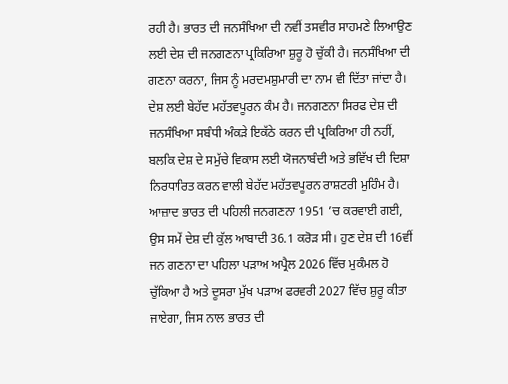ਰਹੀ ਹੈ। ਭਾਰਤ ਦੀ ਜਨਸੰਖਿਆ ਦੀ ਨਵੀਂ ਤਸਵੀਰ ਸਾਹਮਣੇ ਲਿਆਉਣ ਲਈ ਦੇਸ਼ ਦੀ ਜਨਗਣਨਾ ਪ੍ਰਕਿਰਿਆ ਸ਼ੁਰੂ ਹੋ ਚੁੱਕੀ ਹੈ। ਜਨਸੰਖਿਆ ਦੀ ਗਣਨਾ ਕਰਨਾ, ਜਿਸ ਨੂੰ ਮਰਦਮਸ਼ੁਮਾਰੀ ਦਾ ਨਾਮ ਵੀ ਦਿੱਤਾ ਜਾਂਦਾ ਹੈ। ਦੇਸ਼ ਲਈ ਬੇਹੱਦ ਮਹੱਤਵਪੂਰਨ ਕੰਮ ਹੈ। ਜਨਗਣਨਾ ਸਿਰਫ ਦੇਸ਼ ਦੀ ਜਨਸੰਖਿਆ ਸਬੰਧੀ ਅੰਕੜੇ ਇਕੱਠੇ ਕਰਨ ਦੀ ਪ੍ਰਕਿਰਿਆ ਹੀ ਨਹੀਂ, ਬਲਕਿ ਦੇਸ਼ ਦੇ ਸਮੁੱਚੇ ਵਿਕਾਸ ਲਈ ਯੋਜਨਾਬੰਦੀ ਅਤੇ ਭਵਿੱਖ ਦੀ ਦਿਸ਼ਾ ਨਿਰਧਾਰਿਤ ਕਰਨ ਵਾਲੀ ਬੇਹੱਦ ਮਹੱਤਵਪੂਰਨ ਰਾਸ਼ਟਰੀ ਮੁਹਿੰਮ ਹੈ। ਆਜ਼ਾਦ ਭਾਰਤ ਦੀ ਪਹਿਲੀ ਜਨਗਣਨਾ 1951 ’ਚ ਕਰਵਾਈ ਗਈ, ਉਸ ਸਮੇਂ ਦੇਸ਼ ਦੀ ਕੁੱਲ ਆਬਾਦੀ 36.1 ਕਰੋੜ ਸੀ। ਹੁਣ ਦੇਸ਼ ਦੀ 16ਵੀਂ ਜਨ ਗਣਨਾ ਦਾ ਪਹਿਲਾ ਪੜਾਅ ਅਪ੍ਰੈਲ 2026 ਵਿੱਚ ਮੁਕੰਮਲ ਹੋ ਚੁੱਕਿਆ ਹੈ ਅਤੇ ਦੂਸਰਾ ਮੁੱਖ ਪੜਾਅ ਫਰਵਰੀ 2027 ਵਿੱਚ ਸ਼ੁਰੂ ਕੀਤਾ ਜਾਏਗਾ, ਜਿਸ ਨਾਲ ਭਾਰਤ ਦੀ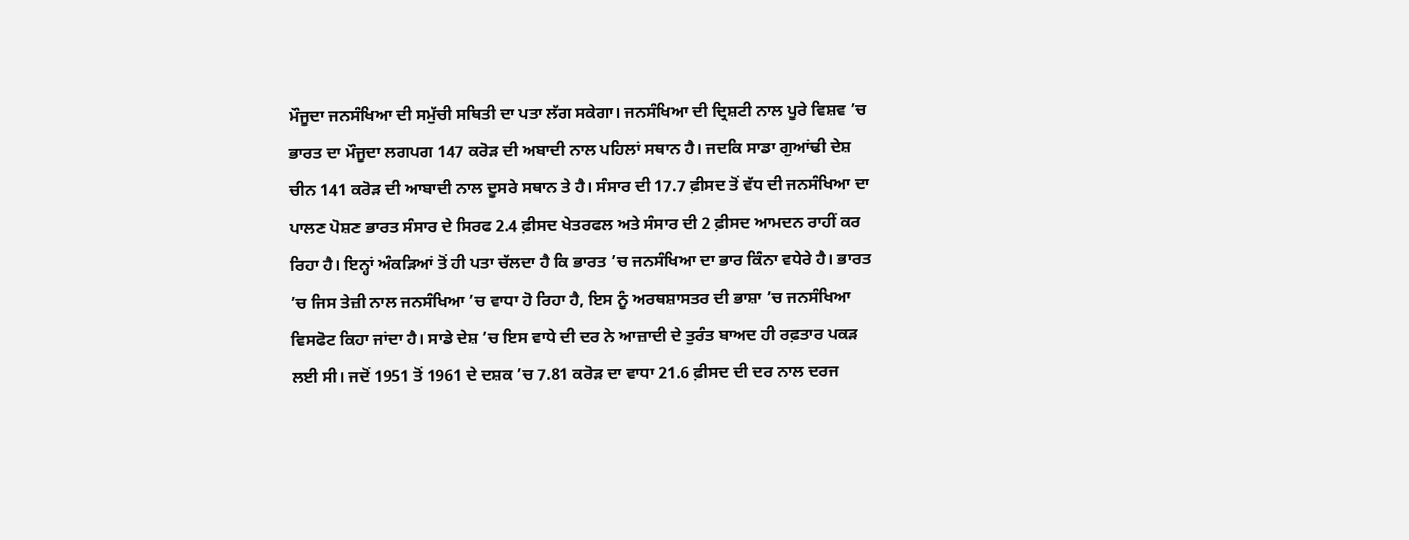ਮੌਜੂਦਾ ਜਨਸੰਖਿਆ ਦੀ ਸਮੁੱਚੀ ਸਥਿਤੀ ਦਾ ਪਤਾ ਲੱਗ ਸਕੇਗਾ। ਜਨਸੰਖਿਆ ਦੀ ਦ੍ਰਿਸ਼ਟੀ ਨਾਲ ਪੂਰੇ ਵਿਸ਼ਵ ’ਚ ਭਾਰਤ ਦਾ ਮੌਜੂਦਾ ਲਗਪਗ 147 ਕਰੋੜ ਦੀ ਅਬਾਦੀ ਨਾਲ ਪਹਿਲਾਂ ਸਥਾਨ ਹੈ। ਜਦਕਿ ਸਾਡਾ ਗੁਆਂਢੀ ਦੇਸ਼ ਚੀਨ 141 ਕਰੋਡ਼ ਦੀ ਆਬਾਦੀ ਨਾਲ ਦੂਸਰੇ ਸਥਾਨ ਤੇ ਹੈ। ਸੰਸਾਰ ਦੀ 17.7 ਫ਼ੀਸਦ ਤੋਂ ਵੱਧ ਦੀ ਜਨਸੰਖਿਆ ਦਾ ਪਾਲਣ ਪੋਸ਼ਣ ਭਾਰਤ ਸੰਸਾਰ ਦੇ ਸਿਰਫ 2.4 ਫ਼ੀਸਦ ਖੇਤਰਫਲ ਅਤੇ ਸੰਸਾਰ ਦੀ 2 ਫ਼ੀਸਦ ਆਮਦਨ ਰਾਹੀਂ ਕਰ ਰਿਹਾ ਹੈ। ਇਨ੍ਹਾਂ ਅੰਕੜਿਆਂ ਤੋਂ ਹੀ ਪਤਾ ਚੱਲਦਾ ਹੈ ਕਿ ਭਾਰਤ ’ਚ ਜਨਸੰਖਿਆ ਦਾ ਭਾਰ ਕਿੰਨਾ ਵਧੇਰੇ ਹੈ। ਭਾਰਤ ’ਚ ਜਿਸ ਤੇਜ਼ੀ ਨਾਲ ਜਨਸੰਖਿਆ ’ਚ ਵਾਧਾ ਹੋ ਰਿਹਾ ਹੈ, ਇਸ ਨੂੰ ਅਰਥਸ਼ਾਸਤਰ ਦੀ ਭਾਸ਼ਾ ’ਚ ਜਨਸੰਖਿਆ ਵਿਸਫੋਟ ਕਿਹਾ ਜਾਂਦਾ ਹੈ। ਸਾਡੇ ਦੇਸ਼ ’ਚ ਇਸ ਵਾਧੇ ਦੀ ਦਰ ਨੇ ਆਜ਼ਾਦੀ ਦੇ ਤੁਰੰਤ ਬਾਅਦ ਹੀ ਰਫ਼ਤਾਰ ਪਕੜ ਲਈ ਸੀ। ਜਦੋਂ 1951 ਤੋਂ 1961 ਦੇ ਦਸ਼ਕ ’ਚ 7.81 ਕਰੋੜ ਦਾ ਵਾਧਾ 21.6 ਫ਼ੀਸਦ ਦੀ ਦਰ ਨਾਲ ਦਰਜ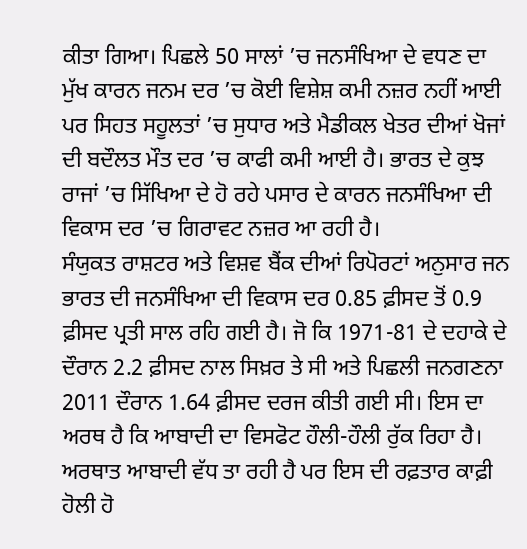ਕੀਤਾ ਗਿਆ। ਪਿਛਲੇ 50 ਸਾਲਾਂ ’ਚ ਜਨਸੰਖਿਆ ਦੇ ਵਧਣ ਦਾ ਮੁੱਖ ਕਾਰਨ ਜਨਮ ਦਰ ’ਚ ਕੋਈ ਵਿਸ਼ੇਸ਼ ਕਮੀ ਨਜ਼ਰ ਨਹੀਂ ਆਈ ਪਰ ਸਿਹਤ ਸਹੂਲਤਾਂ ’ਚ ਸੁਧਾਰ ਅਤੇ ਮੈਡੀਕਲ ਖੇਤਰ ਦੀਆਂ ਖੋਜਾਂ ਦੀ ਬਦੌਲਤ ਮੌਤ ਦਰ ’ਚ ਕਾਫੀ ਕਮੀ ਆਈ ਹੈ। ਭਾਰਤ ਦੇ ਕੁਝ ਰਾਜਾਂ ’ਚ ਸਿੱਖਿਆ ਦੇ ਹੋ ਰਹੇ ਪਸਾਰ ਦੇ ਕਾਰਨ ਜਨਸੰਖਿਆ ਦੀ ਵਿਕਾਸ ਦਰ ’ਚ ਗਿਰਾਵਟ ਨਜ਼ਰ ਆ ਰਹੀ ਹੈ।
ਸੰਯੁਕਤ ਰਾਸ਼ਟਰ ਅਤੇ ਵਿਸ਼ਵ ਬੈਂਕ ਦੀਆਂ ਰਿਪੋਰਟਾਂ ਅਨੁਸਾਰ ਜਨ ਭਾਰਤ ਦੀ ਜਨਸੰਖਿਆ ਦੀ ਵਿਕਾਸ ਦਰ 0.85 ਫ਼ੀਸਦ ਤੋਂ 0.9 ਫ਼ੀਸਦ ਪ੍ਰਤੀ ਸਾਲ ਰਹਿ ਗਈ ਹੈ। ਜੋ ਕਿ 1971-81 ਦੇ ਦਹਾਕੇ ਦੇ ਦੌਰਾਨ 2.2 ਫ਼ੀਸਦ ਨਾਲ ਸਿਖ਼ਰ ਤੇ ਸੀ ਅਤੇ ਪਿਛਲੀ ਜਨਗਣਨਾ 2011 ਦੌਰਾਨ 1.64 ਫ਼ੀਸਦ ਦਰਜ ਕੀਤੀ ਗਈ ਸੀ। ਇਸ ਦਾ ਅਰਥ ਹੈ ਕਿ ਆਬਾਦੀ ਦਾ ਵਿਸਫੋਟ ਹੌਲੀ-ਹੌਲੀ ਰੁੱਕ ਰਿਹਾ ਹੈ। ਅਰਥਾਤ ਆਬਾਦੀ ਵੱਧ ਤਾ ਰਹੀ ਹੈ ਪਰ ਇਸ ਦੀ ਰਫ਼ਤਾਰ ਕਾਫ਼ੀ ਹੋਲੀ ਹੋ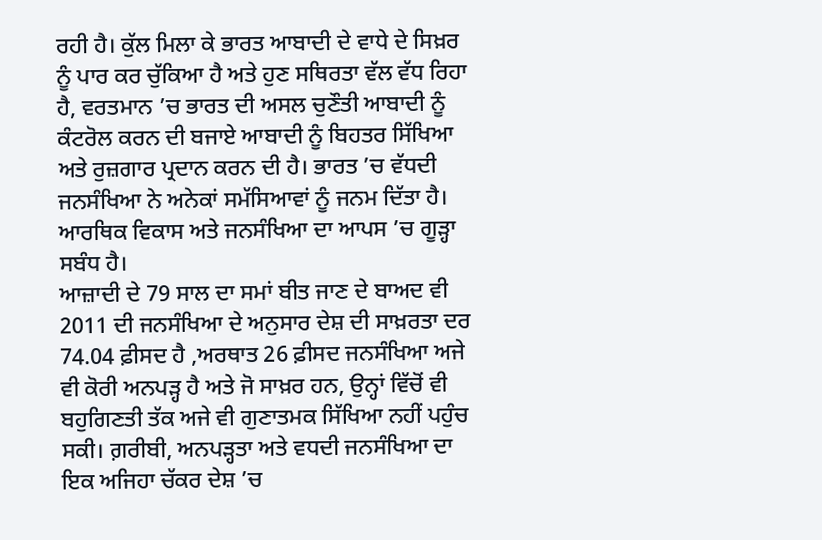ਰਹੀ ਹੈ। ਕੁੱਲ ਮਿਲਾ ਕੇ ਭਾਰਤ ਆਬਾਦੀ ਦੇ ਵਾਧੇ ਦੇ ਸਿਖ਼ਰ ਨੂੰ ਪਾਰ ਕਰ ਚੁੱਕਿਆ ਹੈ ਅਤੇ ਹੁਣ ਸਥਿਰਤਾ ਵੱਲ ਵੱਧ ਰਿਹਾ ਹੈ, ਵਰਤਮਾਨ ’ਚ ਭਾਰਤ ਦੀ ਅਸਲ ਚੁਣੌਤੀ ਆਬਾਦੀ ਨੂੰ ਕੰਟਰੋਲ ਕਰਨ ਦੀ ਬਜਾਏ ਆਬਾਦੀ ਨੂੰ ਬਿਹਤਰ ਸਿੱਖਿਆ ਅਤੇ ਰੁਜ਼ਗਾਰ ਪ੍ਰਦਾਨ ਕਰਨ ਦੀ ਹੈ। ਭਾਰਤ ’ਚ ਵੱਧਦੀ ਜਨਸੰਖਿਆ ਨੇ ਅਨੇਕਾਂ ਸਮੱਸਿਆਵਾਂ ਨੂੰ ਜਨਮ ਦਿੱਤਾ ਹੈ। ਆਰਥਿਕ ਵਿਕਾਸ ਅਤੇ ਜਨਸੰਖਿਆ ਦਾ ਆਪਸ ’ਚ ਗੂੜ੍ਹਾ ਸਬੰਧ ਹੈ।
ਆਜ਼ਾਦੀ ਦੇ 79 ਸਾਲ ਦਾ ਸਮਾਂ ਬੀਤ ਜਾਣ ਦੇ ਬਾਅਦ ਵੀ 2011 ਦੀ ਜਨਸੰਖਿਆ ਦੇ ਅਨੁਸਾਰ ਦੇਸ਼ ਦੀ ਸਾਖ਼ਰਤਾ ਦਰ 74.04 ਫ਼ੀਸਦ ਹੈ ,ਅਰਥਾਤ 26 ਫ਼ੀਸਦ ਜਨਸੰਖਿਆ ਅਜੇ ਵੀ ਕੋਰੀ ਅਨਪੜ੍ਹ ਹੈ ਅਤੇ ਜੋ ਸਾਖ਼ਰ ਹਨ, ਉਨ੍ਹਾਂ ਵਿੱਚੋਂ ਵੀ ਬਹੁਗਿਣਤੀ ਤੱਕ ਅਜੇ ਵੀ ਗੁਣਾਤਮਕ ਸਿੱਖਿਆ ਨਹੀਂ ਪਹੁੰਚ ਸਕੀ। ਗ਼ਰੀਬੀ, ਅਨਪੜ੍ਹਤਾ ਅਤੇ ਵਧਦੀ ਜਨਸੰਖਿਆ ਦਾ ਇਕ ਅਜਿਹਾ ਚੱਕਰ ਦੇਸ਼ ’ਚ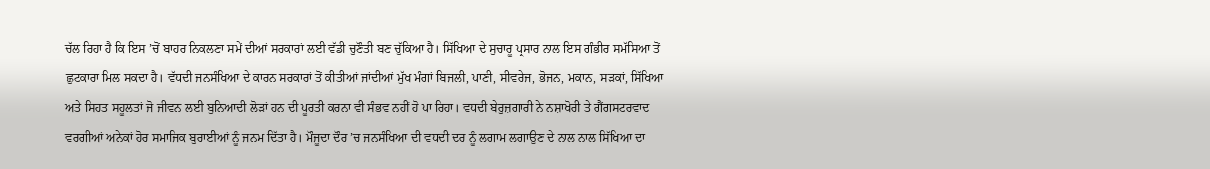ਚੱਲ ਰਿਹਾ ਹੈ ਕਿ ਇਸ ’ਚੋਂ ਬਾਹਰ ਨਿਕਲਣਾ ਸਮੇਂ ਦੀਆਂ ਸਰਕਾਰਾਂ ਲਈ ਵੱਡੀ ਚੁਣੌਤੀ ਬਣ ਚੁੱਕਿਆ ਹੈ। ਸਿੱਖਿਆ ਦੇ ਸੁਚਾਰੂ ਪ੍ਰਸਾਰ ਨਾਲ ਇਸ ਗੰਭੀਰ ਸਮੱਸਿਆ ਤੋਂ ਛੁਟਕਾਰਾ ਮਿਲ ਸਕਦਾ ਹੈ। ਵੱਧਦੀ ਜਨਸੰਖਿਆ ਦੇ ਕਾਰਨ ਸਰਕਾਰਾਂ ਤੋਂ ਕੀਤੀਆਂ ਜਾਂਦੀਆਂ ਮੁੱਖ ਮੰਗਾਂ ਬਿਜਲੀ, ਪਾਣੀ, ਸੀਵਰੇਜ, ਭੋਜਨ, ਮਕਾਨ, ਸੜਕਾਂ, ਸਿੱਖਿਆ ਅਤੇ ਸਿਹਤ ਸਹੂਲਤਾਂ ਜੋ ਜੀਵਨ ਲਈ ਬੁਨਿਆਦੀ ਲੋੜਾਂ ਹਨ ਦੀ ਪੂਰਤੀ ਕਰਨਾ ਵੀ ਸੰਭਵ ਨਹੀਂ ਹੋ ਪਾ ਰਿਹਾ। ਵਧਦੀ ਬੇਰੁਜ਼ਗਾਰੀ ਨੇ ਨਸ਼ਾਖੋਰੀ ਤੇ ਗੈਂਗਸਟਰਵਾਦ ਵਰਗੀਆਂ ਅਨੇਕਾਂ ਹੋਰ ਸਮਾਜਿਕ ਬੁਰਾਈਆਂ ਨੂੰ ਜਨਮ ਦਿੱਤਾ ਹੈ। ਮੌਜੂਦਾ ਦੌਰ ’ਚ ਜਨਸੰਖਿਆ ਦੀ ਵਧਦੀ ਦਰ ਨੂੰ ਲਗਾਮ ਲਗਾਉਣ ਦੇ ਨਾਲ ਨਾਲ ਸਿੱਖਿਆ ਦਾ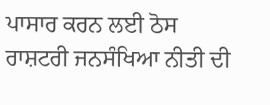ਪਾਸਾਰ ਕਰਨ ਲਈ ਠੋਸ ਰਾਸ਼ਟਰੀ ਜਨਸੰਖਿਆ ਨੀਤੀ ਦੀ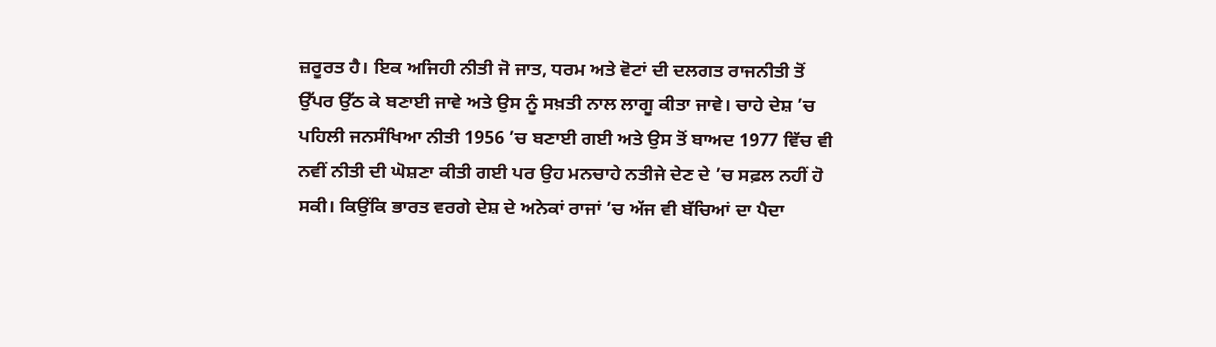ਜ਼ਰੂਰਤ ਹੈ। ਇਕ ਅਜਿਹੀ ਨੀਤੀ ਜੋ ਜਾਤ, ਧਰਮ ਅਤੇ ਵੋਟਾਂ ਦੀ ਦਲਗਤ ਰਾਜਨੀਤੀ ਤੋਂ ਉੱਪਰ ਉੱਠ ਕੇ ਬਣਾਈ ਜਾਵੇ ਅਤੇ ਉਸ ਨੂੰ ਸਖ਼ਤੀ ਨਾਲ ਲਾਗੂ ਕੀਤਾ ਜਾਵੇ। ਚਾਹੇ ਦੇਸ਼ ’ਚ ਪਹਿਲੀ ਜਨਸੰਖਿਆ ਨੀਤੀ 1956 ’ਚ ਬਣਾਈ ਗਈ ਅਤੇ ਉਸ ਤੋਂ ਬਾਅਦ 1977 ਵਿੱਚ ਵੀ ਨਵੀਂ ਨੀਤੀ ਦੀ ਘੋਸ਼ਣਾ ਕੀਤੀ ਗਈ ਪਰ ਉਹ ਮਨਚਾਹੇ ਨਤੀਜੇ ਦੇਣ ਦੇ ’ਚ ਸਫ਼ਲ ਨਹੀਂ ਹੋ ਸਕੀ। ਕਿਉਂਕਿ ਭਾਰਤ ਵਰਗੇ ਦੇਸ਼ ਦੇ ਅਨੇਕਾਂ ਰਾਜਾਂ ’ਚ ਅੱਜ ਵੀ ਬੱਚਿਆਂ ਦਾ ਪੈਦਾ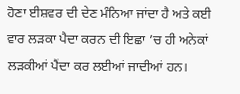ਹੋਣਾ ਈਸ਼ਵਰ ਦੀ ਦੇਣ ਮੰਨਿਆ ਜਾਂਦਾ ਹੈ ਅਤੇ ਕਈ ਵਾਰ ਲੜਕਾ ਪੈਦਾ ਕਰਨ ਦੀ ਇਛਾ ’ਚ ਹੀ ਅਨੇਕਾਂ ਲੜਕੀਆਂ ਪੈਂਦਾ ਕਰ ਲਈਆਂ ਜਾਦੀਆਂ ਹਨ।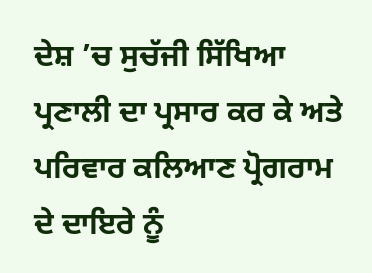ਦੇਸ਼ ’ਚ ਸੁਚੱਜੀ ਸਿੱਖਿਆ ਪ੍ਰਣਾਲੀ ਦਾ ਪ੍ਰਸਾਰ ਕਰ ਕੇ ਅਤੇ ਪਰਿਵਾਰ ਕਲਿਆਣ ਪ੍ਰੋਗਰਾਮ ਦੇ ਦਾਇਰੇ ਨੂੰ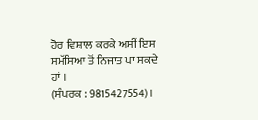ਹੋਰ ਵਿਸ਼ਾਲ ਕਰਕੇ ਅਸੀਂ ਇਸ ਸਮੱਸਿਆ ਤੋਂ ਨਿਜਾਤ ਪਾ ਸਕਦੇ ਹਾਂ ।
(ਸੰਪਰਕ : 9815427554)।